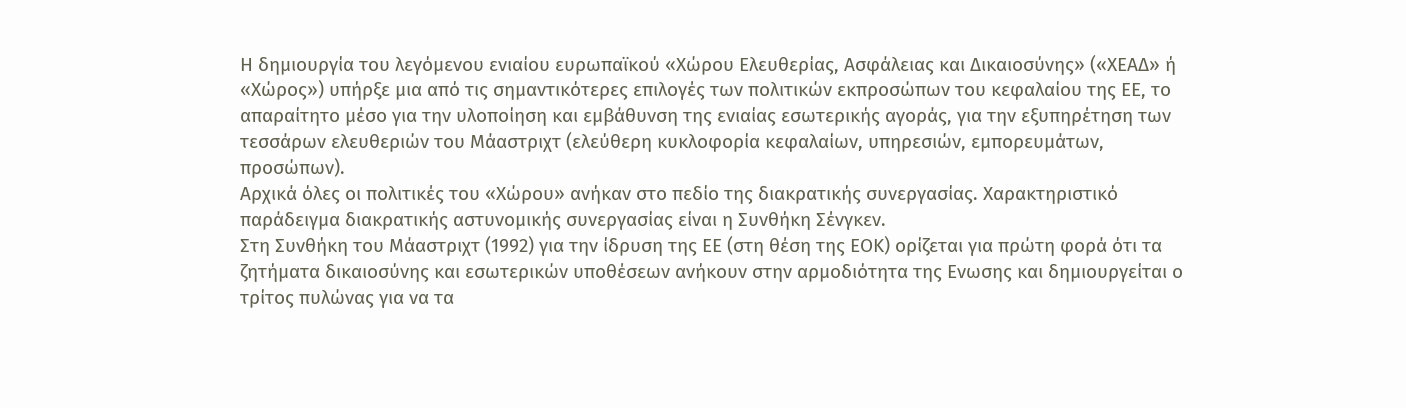Η δημιουργία του λεγόμενου ενιαίου ευρωπαϊκού «Χώρου Ελευθερίας, Ασφάλειας και Δικαιοσύνης» («ΧΕΑΔ» ή «Χώρος») υπήρξε μια από τις σημαντικότερες επιλογές των πολιτικών εκπροσώπων του κεφαλαίου της ΕΕ, το απαραίτητο μέσο για την υλοποίηση και εμβάθυνση της ενιαίας εσωτερικής αγοράς, για την εξυπηρέτηση των τεσσάρων ελευθεριών του Μάαστριχτ (ελεύθερη κυκλοφορία κεφαλαίων, υπηρεσιών, εμπορευμάτων, προσώπων).
Αρχικά όλες οι πολιτικές του «Χώρου» ανήκαν στο πεδίο της διακρατικής συνεργασίας. Χαρακτηριστικό παράδειγμα διακρατικής αστυνομικής συνεργασίας είναι η Συνθήκη Σένγκεν.
Στη Συνθήκη του Μάαστριχτ (1992) για την ίδρυση της ΕΕ (στη θέση της ΕΟΚ) ορίζεται για πρώτη φορά ότι τα ζητήματα δικαιοσύνης και εσωτερικών υποθέσεων ανήκουν στην αρμοδιότητα της Ενωσης και δημιουργείται ο τρίτος πυλώνας για να τα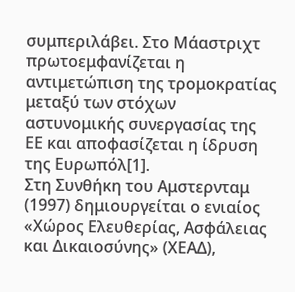συμπεριλάβει. Στο Μάαστριχτ πρωτοεμφανίζεται η αντιμετώπιση της τρομοκρατίας μεταξύ των στόχων αστυνομικής συνεργασίας της ΕΕ και αποφασίζεται η ίδρυση της Ευρωπόλ[1].
Στη Συνθήκη του Αμστερνταμ (1997) δημιουργείται ο ενιαίος «Χώρος Ελευθερίας, Ασφάλειας και Δικαιοσύνης» (ΧΕΑΔ),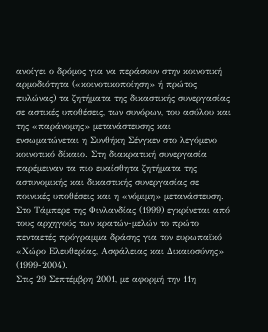ανοίγει ο δρόμος για να περάσουν στην κοινοτική αρμοδιότητα («κοινοτικοποίηση» ή πρώτος πυλώνας) τα ζητήματα της δικαστικής συνεργασίας σε αστικές υποθέσεις, των συνόρων, του ασύλου και της «παράνομης» μετανάστευσης και ενσωματώνεται η Συνθήκη Σένγκεν στο λεγόμενο κοινοτικό δίκαιο. Στη διακρατική συνεργασία παρέμειναν τα πιο ευαίσθητα ζητήματα της αστυνομικής και δικαστικής συνεργασίας σε ποινικές υποθέσεις και η «νόμιμη» μετανάστευση.
Στο Τάμπερε της Φινλανδίας (1999) εγκρίνεται από τους αρχηγούς των κρατών-μελών το πρώτο πενταετές πρόγραμμα δράσης για τον ευρωπαϊκό «Χώρο Ελευθερίας, Ασφάλειας και Δικαιοσύνης» (1999-2004).
Στις 29 Σεπτέμβρη 2001, με αφορμή την 11η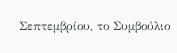Σεπτεμβρίου, το Συμβούλιο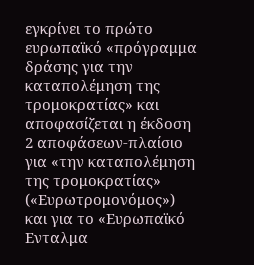εγκρίνει το πρώτο ευρωπαϊκό «πρόγραμμα δράσης για την καταπολέμηση της τρομοκρατίας» και αποφασίζεται η έκδοση 2 αποφάσεων-πλαίσιο για «την καταπολέμηση της τρομοκρατίας» («Ευρωτρομονόμος») και για το «Ευρωπαϊκό Ενταλμα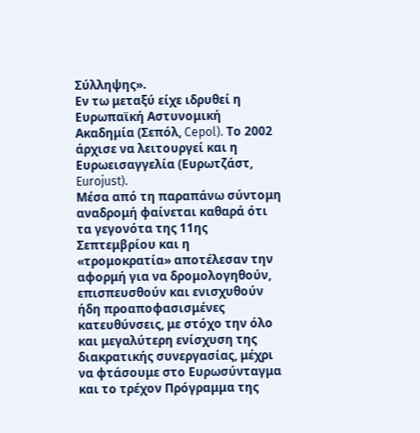Σύλληψης».
Εν τω μεταξύ είχε ιδρυθεί η Ευρωπαϊκή Αστυνομική Ακαδημία (Σεπόλ, Cepol). Το 2002 άρχισε να λειτουργεί και η Ευρωεισαγγελία (Ευρωτζάστ, Eurojust).
Μέσα από τη παραπάνω σύντομη αναδρομή φαίνεται καθαρά ότι τα γεγονότα της 11ης Σεπτεμβρίου και η «τρομοκρατία» αποτέλεσαν την αφορμή για να δρομολογηθούν, επισπευσθούν και ενισχυθούν ήδη προαποφασισμένες κατευθύνσεις, με στόχο την όλο και μεγαλύτερη ενίσχυση της διακρατικής συνεργασίας, μέχρι να φτάσουμε στο Ευρωσύνταγμα και το τρέχον Πρόγραμμα της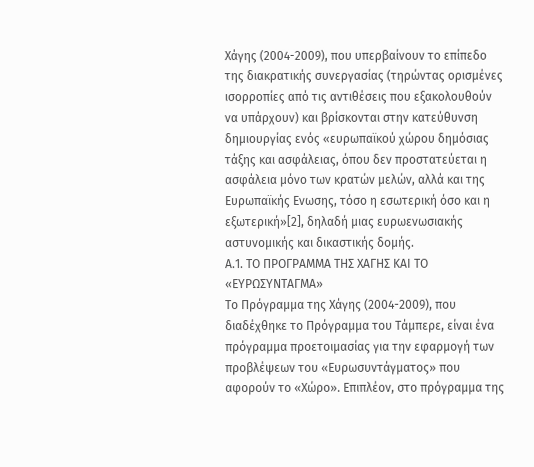Χάγης (2004-2009), που υπερβαίνουν το επίπεδο της διακρατικής συνεργασίας (τηρώντας ορισμένες ισορροπίες από τις αντιθέσεις που εξακολουθούν να υπάρχουν) και βρίσκονται στην κατεύθυνση δημιουργίας ενός «ευρωπαϊκού χώρου δημόσιας τάξης και ασφάλειας, όπου δεν προστατεύεται η ασφάλεια μόνο των κρατών μελών, αλλά και της Ευρωπαϊκής Ενωσης, τόσο η εσωτερική όσο και η εξωτερική»[2], δηλαδή μιας ευρωενωσιακής αστυνομικής και δικαστικής δομής.
Α.1. ΤΟ ΠΡΟΓΡΑΜΜΑ ΤΗΣ ΧΑΓΗΣ ΚΑΙ ΤΟ «ΕΥΡΩΣΥΝΤΑΓΜΑ»
Το Πρόγραμμα της Χάγης (2004-2009), που διαδέχθηκε το Πρόγραμμα του Τάμπερε, είναι ένα πρόγραμμα προετοιμασίας για την εφαρμογή των προβλέψεων του «Ευρωσυντάγματος» που αφορούν το «Χώρο». Επιπλέον, στο πρόγραμμα της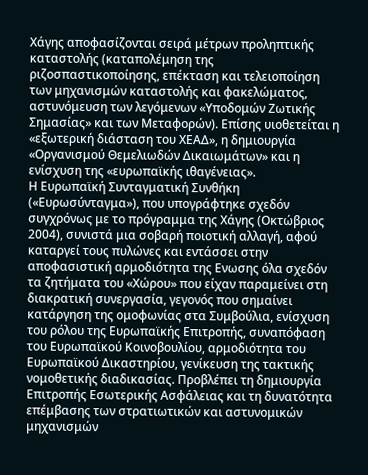Χάγης αποφασίζονται σειρά μέτρων προληπτικής καταστολής (καταπολέμηση της ριζοσπαστικοποίησης, επέκταση και τελειοποίηση των μηχανισμών καταστολής και φακελώματος, αστυνόμευση των λεγόμενων «Υποδομών Ζωτικής Σημασίας» και των Μεταφορών). Επίσης υιοθετείται η «εξωτερική διάσταση του ΧΕΑΔ», η δημιουργία «Οργανισμού Θεμελιωδών Δικαιωμάτων» και η ενίσχυση της «ευρωπαϊκής ιθαγένειας».
Η Ευρωπαϊκή Συνταγματική Συνθήκη («Ευρωσύνταγμα»), που υπογράφτηκε σχεδόν συγχρόνως με το πρόγραμμα της Χάγης (Οκτώβριος 2004), συνιστά μια σοβαρή ποιοτική αλλαγή, αφού καταργεί τους πυλώνες και εντάσσει στην αποφασιστική αρμοδιότητα της Ενωσης όλα σχεδόν τα ζητήματα του «Χώρου» που είχαν παραμείνει στη διακρατική συνεργασία, γεγονός που σημαίνει κατάργηση της ομοφωνίας στα Συμβούλια, ενίσχυση του ρόλου της Ευρωπαϊκής Επιτροπής, συναπόφαση του Ευρωπαϊκού Κοινοβουλίου, αρμοδιότητα του Ευρωπαϊκού Δικαστηρίου, γενίκευση της τακτικής νομοθετικής διαδικασίας. Προβλέπει τη δημιουργία Επιτροπής Εσωτερικής Ασφάλειας και τη δυνατότητα επέμβασης των στρατιωτικών και αστυνομικών μηχανισμών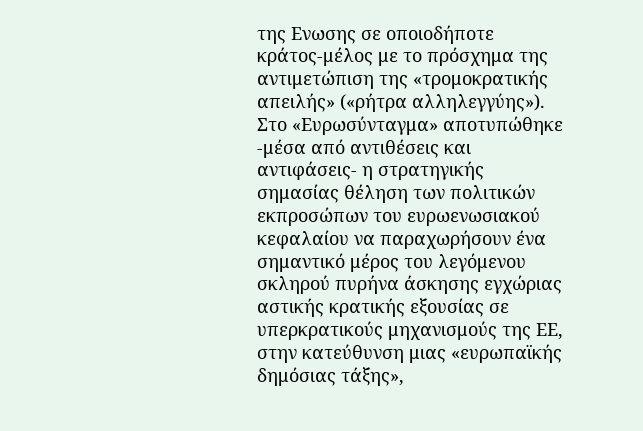της Ενωσης σε οποιοδήποτε κράτος-μέλος με το πρόσχημα της αντιμετώπιση της «τρομοκρατικής απειλής» («ρήτρα αλληλεγγύης»). Στο «Ευρωσύνταγμα» αποτυπώθηκε -μέσα από αντιθέσεις και αντιφάσεις- η στρατηγικής σημασίας θέληση των πολιτικών εκπροσώπων του ευρωενωσιακού κεφαλαίου να παραχωρήσουν ένα σημαντικό μέρος του λεγόμενου σκληρού πυρήνα άσκησης εγχώριας αστικής κρατικής εξουσίας σε υπερκρατικούς μηχανισμούς της ΕΕ, στην κατεύθυνση μιας «ευρωπαϊκής δημόσιας τάξης»,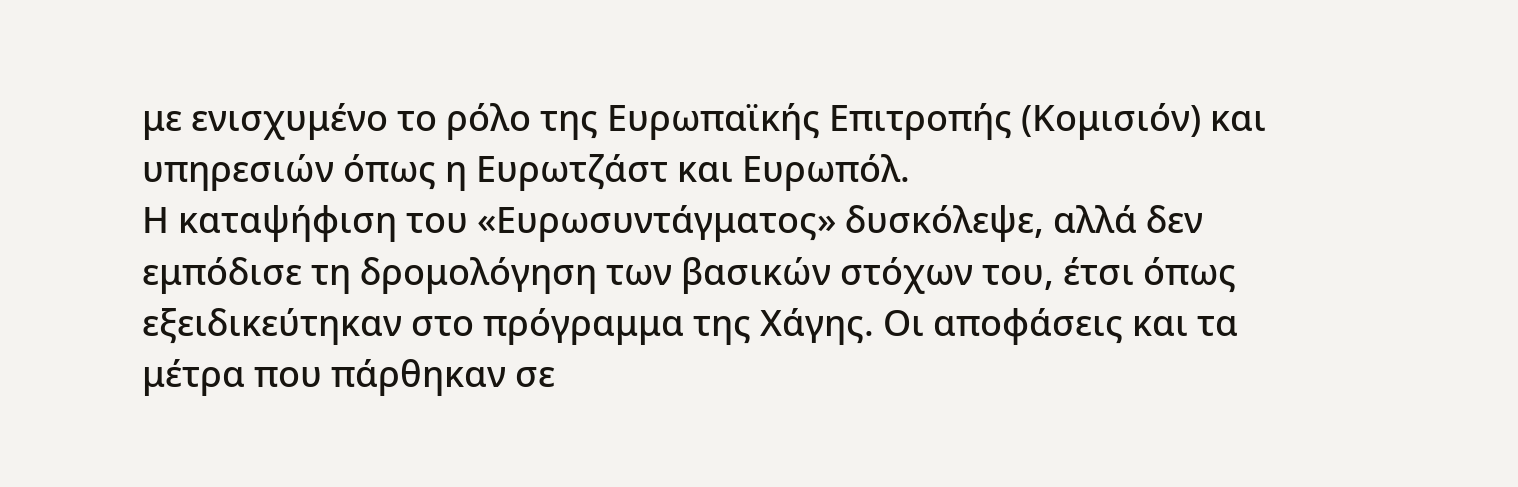με ενισχυμένο το ρόλο της Ευρωπαϊκής Επιτροπής (Κομισιόν) και υπηρεσιών όπως η Ευρωτζάστ και Ευρωπόλ.
Η καταψήφιση του «Ευρωσυντάγματος» δυσκόλεψε, αλλά δεν εμπόδισε τη δρομολόγηση των βασικών στόχων του, έτσι όπως εξειδικεύτηκαν στο πρόγραμμα της Χάγης. Οι αποφάσεις και τα μέτρα που πάρθηκαν σε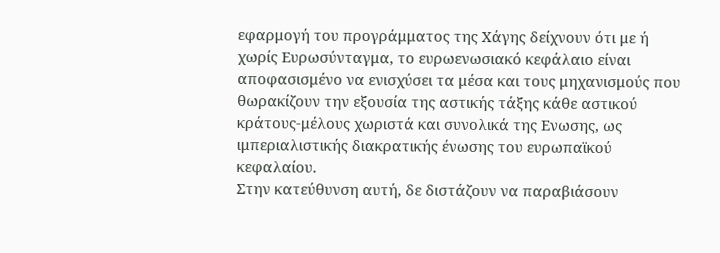εφαρμογή του προγράμματος της Χάγης δείχνουν ότι με ή χωρίς Ευρωσύνταγμα, το ευρωενωσιακό κεφάλαιο είναι αποφασισμένο να ενισχύσει τα μέσα και τους μηχανισμούς που θωρακίζουν την εξουσία της αστικής τάξης κάθε αστικού κράτους-μέλους χωριστά και συνολικά της Ενωσης, ως ιμπεριαλιστικής διακρατικής ένωσης του ευρωπαϊκού κεφαλαίου.
Στην κατεύθυνση αυτή, δε διστάζουν να παραβιάσουν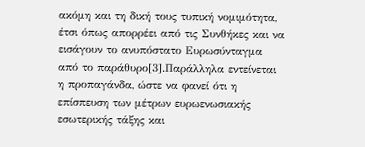ακόμη και τη δική τους τυπική νομιμότητα, έτσι όπως απορρέει από τις Συνθήκες και να εισάγουν το ανυπόστατο Ευρωσύνταγμα από το παράθυρο[3].Παράλληλα εντείνεται η προπαγάνδα, ώστε να φανεί ότι η επίσπευση των μέτρων ευρωενωσιακής εσωτερικής τάξης και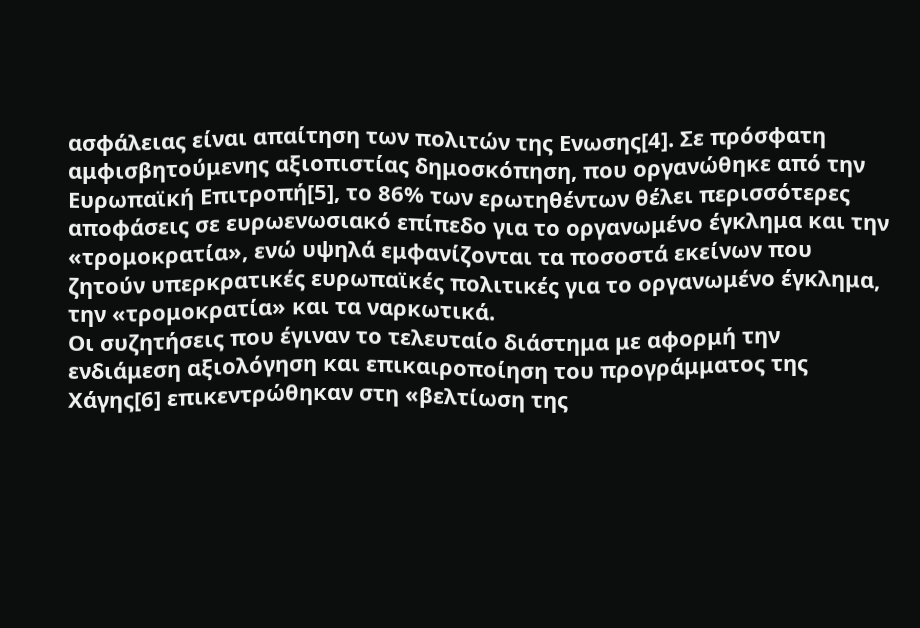ασφάλειας είναι απαίτηση των πολιτών της Ενωσης[4]. Σε πρόσφατη αμφισβητούμενης αξιοπιστίας δημοσκόπηση, που οργανώθηκε από την Ευρωπαϊκή Επιτροπή[5], το 86% των ερωτηθέντων θέλει περισσότερες αποφάσεις σε ευρωενωσιακό επίπεδο για το οργανωμένο έγκλημα και την «τρομοκρατία», ενώ υψηλά εμφανίζονται τα ποσοστά εκείνων που ζητούν υπερκρατικές ευρωπαϊκές πολιτικές για το οργανωμένο έγκλημα, την «τρομοκρατία» και τα ναρκωτικά.
Οι συζητήσεις που έγιναν το τελευταίο διάστημα με αφορμή την ενδιάμεση αξιολόγηση και επικαιροποίηση του προγράμματος της Χάγης[6] επικεντρώθηκαν στη «βελτίωση της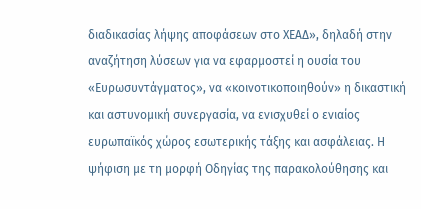διαδικασίας λήψης αποφάσεων στο ΧΕΑΔ», δηλαδή στην αναζήτηση λύσεων για να εφαρμοστεί η ουσία του «Ευρωσυντάγματος», να «κοινοτικοποιηθούν» η δικαστική και αστυνομική συνεργασία, να ενισχυθεί ο ενιαίος ευρωπαϊκός χώρος εσωτερικής τάξης και ασφάλειας. Η ψήφιση με τη μορφή Οδηγίας της παρακολούθησης και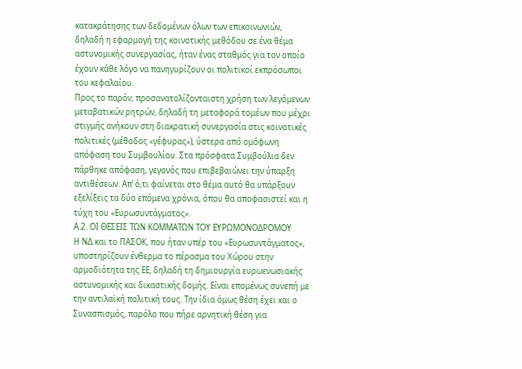κατακράτησης των δεδομένων όλων των επικοινωνιών, δηλαδή η εφαρμογή της κοινοτικής μεθόδου σε ένα θέμα αστυνομικής συνεργασίας, ήταν ένας σταθμός για τον οποίο έχουν κάθε λόγο να πανηγυρίζουν οι πολιτικοί εκπρόσωποι του κεφαλαίου.
Προς το παρόν, προσανατολίζονταιστη χρήση των λεγόμενων μεταβατικών ρητρών, δηλαδή τη μεταφορά τομέων που μέχρι στιγμής ανήκουν στη διακρατική συνεργασία στις κοινοτικές πολιτικές (μέθοδος «γέφυρας»), ύστερα από ομόφωνη απόφαση του Συμβουλίου. Στα πρόσφατα Συμβούλια δεν πάρθηκε απόφαση, γεγονός που επιβεβαιώνει την ύπαρξη αντιθέσεων. Απ’ ό,τι φαίνεται στο θέμα αυτό θα υπάρξουν εξελίξεις τα δύο επόμενα χρόνια, όπου θα αποφασιστεί και η τύχη του «Ευρωσυντάγματος».
Α.2. ΟΙ ΘΕΣΕΙΣ ΤΩΝ ΚΟΜΜΑΤΩΝ ΤΟΥ ΕΥΡΩΜΟΝΟΔΡΟΜΟΥ
Η ΝΔ και το ΠΑΣΟΚ, που ήταν υπέρ του «Ευρωσυντάγματος», υποστηρίζουν ένθερμα το πέρασμα του Χώρου στην αρμοδιότητα της ΕΕ, δηλαδή τη δημιουργία ευρωενωσιακής αστυνομικής και δικαστικής δομής. Είναι επομένως συνεπή με την αντιλαϊκή πολιτική τους. Την ίδια όμως θέση έχει και ο Συνασπισμός, παρόλο που πήρε αρνητική θέση για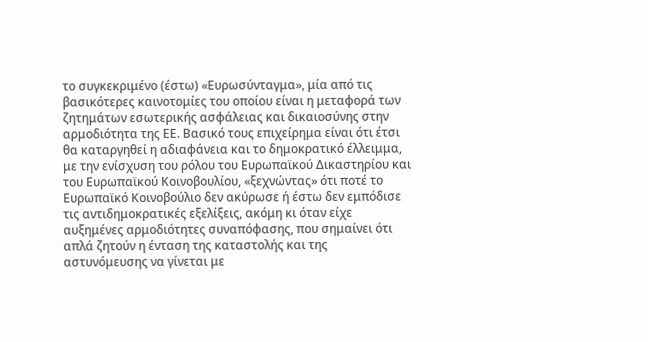το συγκεκριμένο (έστω) «Ευρωσύνταγμα», μία από τις βασικότερες καινοτομίες του οποίου είναι η μεταφορά των ζητημάτων εσωτερικής ασφάλειας και δικαιοσύνης στην αρμοδιότητα της ΕΕ. Βασικό τους επιχείρημα είναι ότι έτσι θα καταργηθεί η αδιαφάνεια και το δημοκρατικό έλλειμμα, με την ενίσχυση του ρόλου του Ευρωπαϊκού Δικαστηρίου και του Ευρωπαϊκού Κοινοβουλίου, «ξεχνώντας» ότι ποτέ το Ευρωπαϊκό Κοινοβούλιο δεν ακύρωσε ή έστω δεν εμπόδισε τις αντιδημοκρατικές εξελίξεις, ακόμη κι όταν είχε αυξημένες αρμοδιότητες συναπόφασης, που σημαίνει ότι απλά ζητούν η ένταση της καταστολής και της αστυνόμευσης να γίνεται με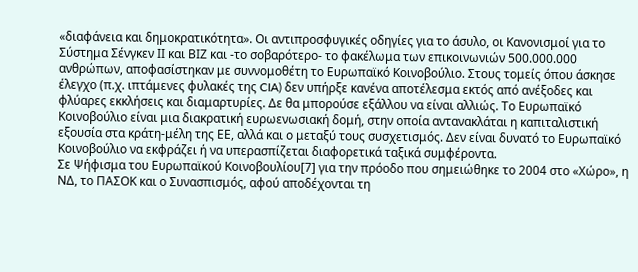«διαφάνεια και δημοκρατικότητα». Οι αντιπροσφυγικές οδηγίες για το άσυλο, οι Κανονισμοί για το Σύστημα Σένγκεν ΙΙ και ΒΙΖ και -το σοβαρότερο- το φακέλωμα των επικοινωνιών 500.000.000 ανθρώπων, αποφασίστηκαν με συννομοθέτη το Ευρωπαϊκό Κοινοβούλιο. Στους τομείς όπου άσκησε έλεγχο (π.χ. ιπτάμενες φυλακές της CIA) δεν υπήρξε κανένα αποτέλεσμα εκτός από ανέξοδες και φλύαρες εκκλήσεις και διαμαρτυρίες. Δε θα μπορούσε εξάλλου να είναι αλλιώς. Το Ευρωπαϊκό Κοινοβούλιο είναι μια διακρατική ευρωενωσιακή δομή, στην οποία αντανακλάται η καπιταλιστική εξουσία στα κράτη-μέλη της ΕΕ, αλλά και ο μεταξύ τους συσχετισμός. Δεν είναι δυνατό το Ευρωπαϊκό Κοινοβούλιο να εκφράζει ή να υπερασπίζεται διαφορετικά ταξικά συμφέροντα.
Σε Ψήφισμα του Ευρωπαϊκού Κοινοβουλίου[7] για την πρόοδο που σημειώθηκε το 2004 στο «Χώρο», η ΝΔ, το ΠΑΣΟΚ και ο Συνασπισμός, αφού αποδέχονται τη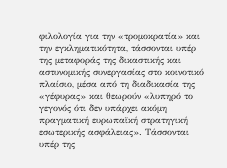φιλολογία για την «τρομοκρατία» και την εγκληματικότητα, τάσσονται υπέρ της μεταφοράς της δικαστικής και αστυνομικής συνεργασίας στο κοινοτικό πλαίσιο, μέσα από τη διαδικασία της «γέφυρας» και θεωρούν «λυπηρό το γεγονός ότι δεν υπάρχει ακόμη πραγματική ευρωπαϊκή στρατηγική εσωτερικής ασφάλειας». Τάσσονται υπέρ της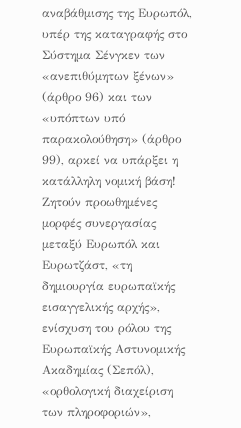αναβάθμισης της Ευρωπόλ, υπέρ της καταγραφής στο Σύστημα Σένγκεν των «ανεπιθύμητων ξένων» (άρθρο 96) και των «υπόπτων υπό παρακολούθηση» (άρθρο 99), αρκεί να υπάρξει η κατάλληλη νομική βάση! Ζητούν προωθημένες μορφές συνεργασίας μεταξύ Ευρωπόλ και Ευρωτζάστ, «τη δημιουργία ευρωπαϊκής εισαγγελικής αρχής», ενίσχυση του ρόλου της Ευρωπαϊκής Αστυνομικής Ακαδημίας (Σεπόλ), «ορθολογική διαχείριση των πληροφοριών»,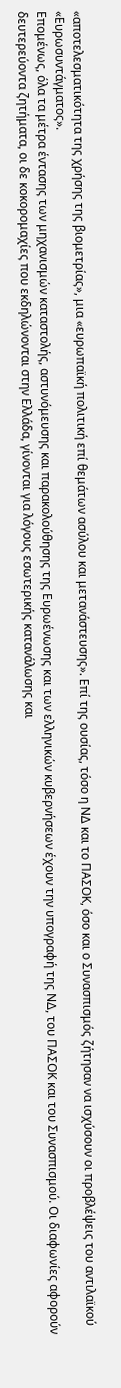«αποτελεσματικότητα της χρήσης της βιομετρίας», μια «ευρωπαϊκή πολιτική επί θεμάτων ασύλου και μετανάστευσης». Επί της ουσίας, τόσο η ΝΔ και το ΠΑΣΟΚ, όσο και ο Συνασπισμός ζήτησαν να ισχύσουν οι προβλέψεις του αντιλαϊκού «Ευρωσυντάγματος».
Επομένως, όλα τα μέτρα έντασης των μηχανισμών καταστολής, αστυνόμευσης και παρακολούθησης της Ευρωένωσης και των ελληνικών κυβερνήσεων έχουν την υπογραφή της ΝΔ, του ΠΑΣΟΚ και του Συνασπισμού. Οι διαφωνίες αφορούν δευτερεύοντα ζητήματα, οι δε κοκορομαχίες που εκδηλώνονται στην Ελλάδα, γίνονται για λόγους εσωτερικής κατανάλωσης και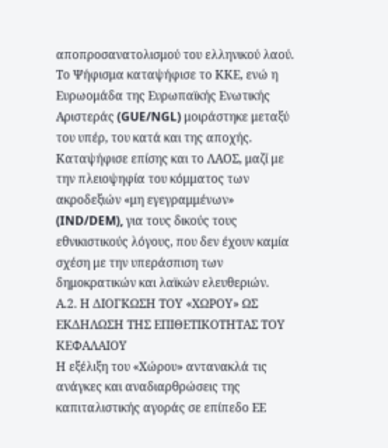αποπροσανατολισμού του ελληνικού λαού.
Το Ψήφισμα καταψήφισε το ΚΚΕ, ενώ η Ευρωομάδα της Ευρωπαϊκής Ενωτικής Αριστεράς (GUE/NGL) μοιράστηκε μεταξύ του υπέρ, του κατά και της αποχής. Καταψήφισε επίσης και το ΛΑΟΣ, μαζί με την πλειοψηφία του κόμματος των ακροδεξιών «μη εγεγραμμένων» (IND/DEM), για τους δικούς τους εθνικιστικούς λόγους, που δεν έχουν καμία σχέση με την υπεράσπιση των δημοκρατικών και λαϊκών ελευθεριών.
Α.2. Η ΔΙΟΓΚΩΣΗ ΤΟΥ «ΧΩΡΟΥ» ΩΣ ΕΚΔΗΛΩΣΗ ΤΗΣ ΕΠΙΘΕΤΙΚΟΤΗΤΑΣ ΤΟΥ ΚΕΦΑΛΑΙΟΥ
Η εξέλιξη του «Χώρου» αντανακλά τις ανάγκες και αναδιαρθρώσεις της καπιταλιστικής αγοράς σε επίπεδο ΕΕ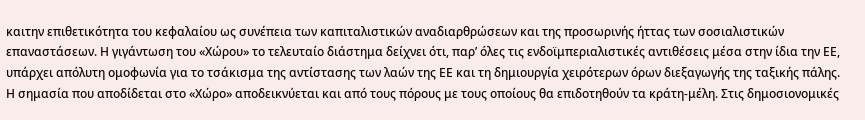καιτην επιθετικότητα του κεφαλαίου ως συνέπεια των καπιταλιστικών αναδιαρθρώσεων και της προσωρινής ήττας των σοσιαλιστικών επαναστάσεων. Η γιγάντωση του «Χώρου» το τελευταίο διάστημα δείχνει ότι, παρ’ όλες τις ενδοϊμπεριαλιστικές αντιθέσεις μέσα στην ίδια την ΕΕ, υπάρχει απόλυτη ομοφωνία για το τσάκισμα της αντίστασης των λαών της ΕΕ και τη δημιουργία χειρότερων όρων διεξαγωγής της ταξικής πάλης.
Η σημασία που αποδίδεται στο «Χώρο» αποδεικνύεται και από τους πόρους με τους οποίους θα επιδοτηθούν τα κράτη-μέλη. Στις δημοσιονομικές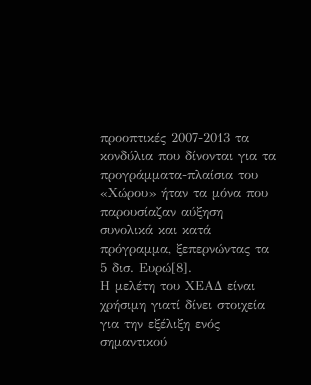προοπτικές 2007-2013 τα κονδύλια που δίνονται για τα προγράμματα-πλαίσια του «Χώρου» ήταν τα μόνα που παρουσίαζαν αύξηση συνολικά και κατά πρόγραμμα, ξεπερνώντας τα 5 δισ. Ευρώ[8].
Η μελέτη του ΧΕΑΔ είναι χρήσιμη γιατί δίνει στοιχεία για την εξέλιξη ενός σημαντικού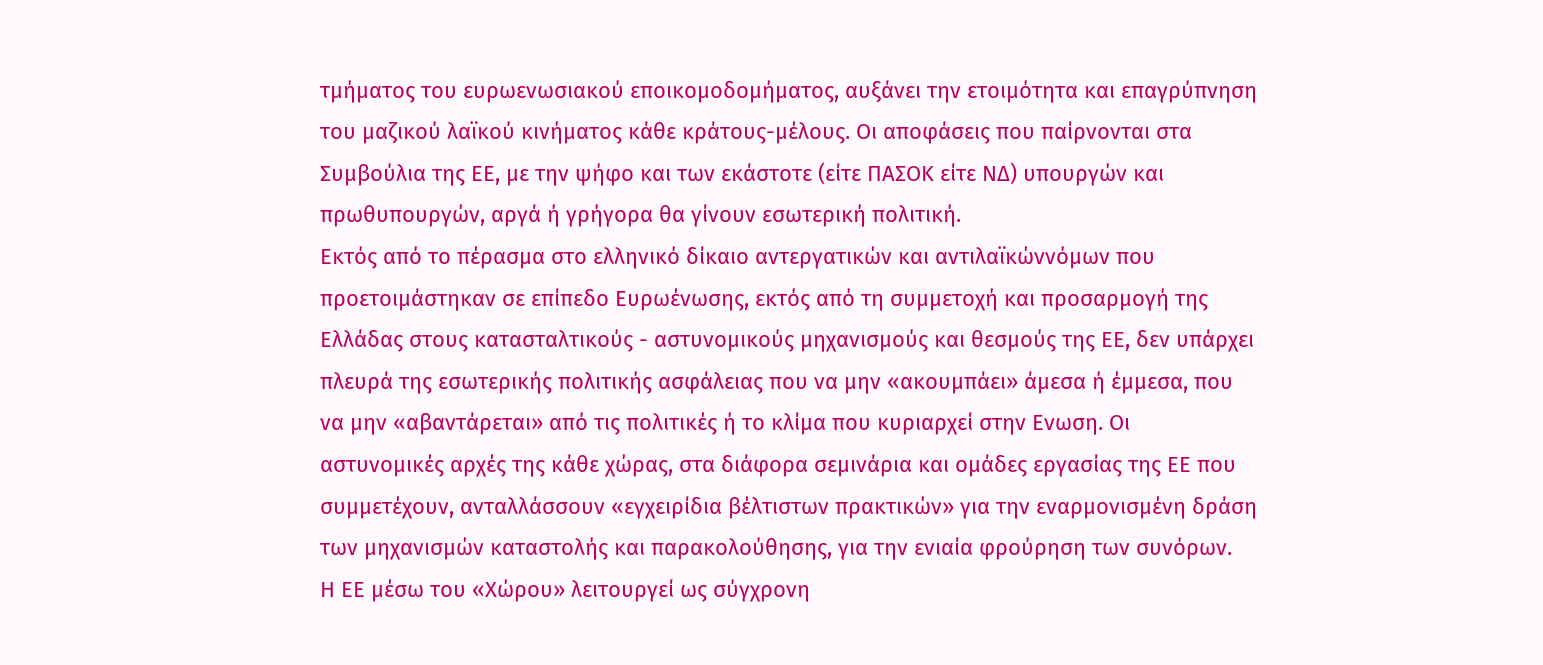τμήματος του ευρωενωσιακού εποικομοδομήματος, αυξάνει την ετοιμότητα και επαγρύπνηση του μαζικού λαϊκού κινήματος κάθε κράτους-μέλους. Οι αποφάσεις που παίρνονται στα Συμβούλια της ΕΕ, με την ψήφο και των εκάστοτε (είτε ΠΑΣΟΚ είτε ΝΔ) υπουργών και πρωθυπουργών, αργά ή γρήγορα θα γίνουν εσωτερική πολιτική.
Εκτός από το πέρασμα στο ελληνικό δίκαιο αντεργατικών και αντιλαϊκώννόμων που προετοιμάστηκαν σε επίπεδο Ευρωένωσης, εκτός από τη συμμετοχή και προσαρμογή της Ελλάδας στους κατασταλτικούς - αστυνομικούς μηχανισμούς και θεσμούς της ΕΕ, δεν υπάρχει πλευρά της εσωτερικής πολιτικής ασφάλειας που να μην «ακουμπάει» άμεσα ή έμμεσα, που να μην «αβαντάρεται» από τις πολιτικές ή το κλίμα που κυριαρχεί στην Ενωση. Οι αστυνομικές αρχές της κάθε χώρας, στα διάφορα σεμινάρια και ομάδες εργασίας της ΕΕ που συμμετέχουν, ανταλλάσσουν «εγχειρίδια βέλτιστων πρακτικών» για την εναρμονισμένη δράση των μηχανισμών καταστολής και παρακολούθησης, για την ενιαία φρούρηση των συνόρων.
Η ΕΕ μέσω του «Χώρου» λειτουργεί ως σύγχρονη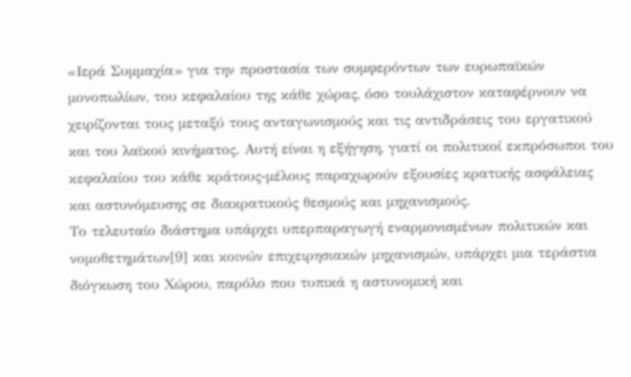«Ιερά Συμμαχία» για την προστασία των συμφερόντων των ευρωπαϊκών μονοπωλίων, του κεφαλαίου της κάθε χώρας, όσο τουλάχιστον καταφέρνουν να χειρίζονται τους μεταξύ τους ανταγωνισμούς και τις αντιδράσεις του εργατικού και του λαϊκού κινήματος. Αυτή είναι η εξήγηση, γιατί οι πολιτικοί εκπρόσωποι του κεφαλαίου του κάθε κράτους-μέλους παραχωρούν εξουσίες κρατικής ασφάλειας και αστυνόμευσης σε διακρατικούς θεσμούς και μηχανισμούς.
Το τελευταίο διάστημα υπάρχει υπερπαραγωγή εναρμονισμένων πολιτικών και νομοθετημάτων[9] και κοινών επιχειρησιακών μηχανισμών, υπάρχει μια τεράστια διόγκωση του Χώρου, παρόλο που τυπικά η αστυνομική και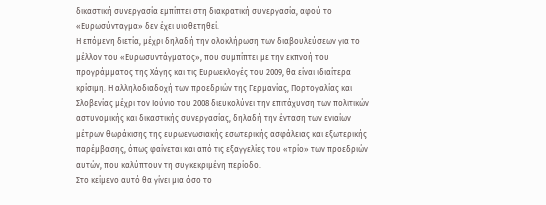δικαστική συνεργασία εμπίπτει στη διακρατική συνεργασία, αφού το «Ευρωσύνταγμα» δεν έχει υιοθετηθεί.
Η επόμενη διετία, μέχρι δηλαδή την ολοκλήρωση των διαβουλεύσεων για το μέλλον του «Ευρωσυντάγματος», που συμπίπτει με την εκπνοή του προγράμματος της Χάγης και τις Ευρωεκλογές του 2009, θα είναι ιδιαίτερα κρίσιμη. Η αλληλοδιαδοχή των προεδριών της Γερμανίας, Πορτογαλίας και Σλοβενίας μέχρι τον Ιούνιο του 2008 διευκολύνει την επιτάχυνση των πολιτικών αστυνομικής και δικαστικής συνεργασίας, δηλαδή την ένταση των ενιαίων μέτρων θωράκισης της ευρωενωσιακής εσωτερικής ασφάλειας και εξωτερικής παρέμβασης, όπως φαίνεται και από τις εξαγγελίες του «τρίο» των προεδριών αυτών, που καλύπτουν τη συγκεκριμένη περίοδο.
Στο κείμενο αυτό θα γίνει μια όσο το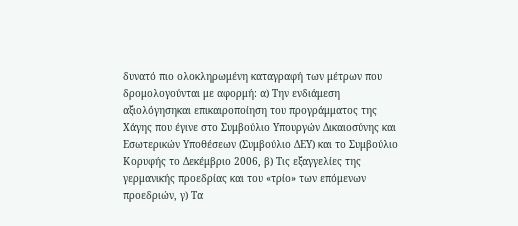δυνατό πιο ολοκληρωμένη καταγραφή των μέτρων που δρομολογούνται με αφορμή: α) Την ενδιάμεση αξιολόγησηκαι επικαιροποίηση του προγράμματος της Χάγης που έγινε στο Συμβούλιο Υπουργών Δικαιοσύνης και Εσωτερικών Υποθέσεων (Συμβούλιο ΔΕΥ) και το Συμβούλιο Κορυφής το Δεκέμβριο 2006, β) Τις εξαγγελίες της γερμανικής προεδρίας και του «τρίο» των επόμενων προεδριών, γ) Τα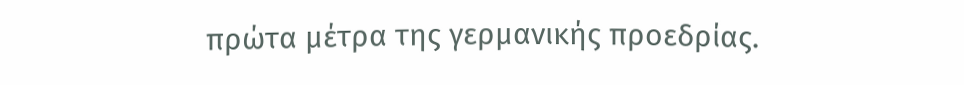πρώτα μέτρα της γερμανικής προεδρίας.